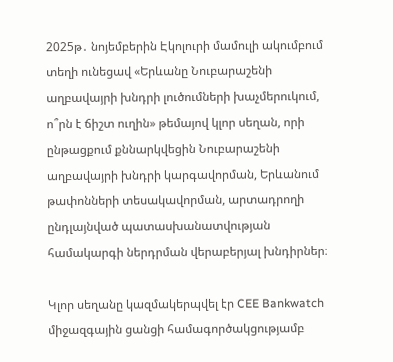2025թ․ նոյեմբերին Էկոլուրի մամուլի ակումբում տեղի ունեցավ «Երևանը Նուբարաշենի աղբավայրի խնդրի լուծումների խաչմերուկում, ո՞րն է ճիշտ ուղին» թեմայով կլոր սեղան, որի ընթացքում քննարկվեցին Նուբարաշենի աղբավայրի խնդրի կարգավորման, Երևանում թափոնների տեսակավորման, արտադրողի ընդլայնված պատասխանատվության համակարգի ներդրման վերաբերյալ խնդիրներ։

Կլոր սեղանը կազմակերպվել էր CEE Bankwatch միջազգային ցանցի համագործակցությամբ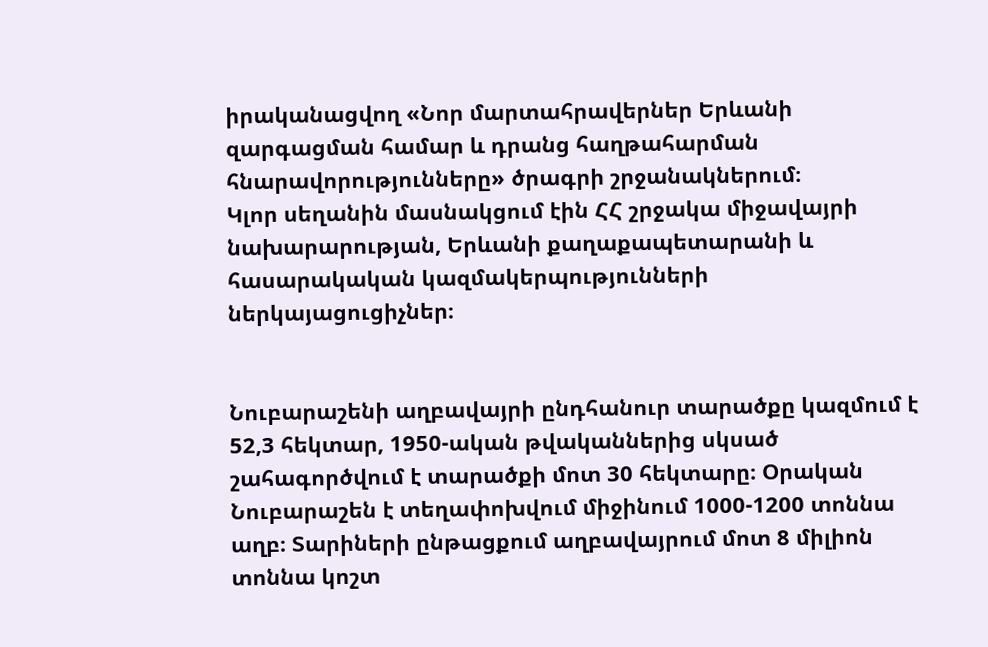իրականացվող «Նոր մարտահրավերներ Երևանի զարգացման համար և դրանց հաղթահարման հնարավորությունները» ծրագրի շրջանակներում։
Կլոր սեղանին մասնակցում էին ՀՀ շրջակա միջավայրի նախարարության, Երևանի քաղաքապետարանի և հասարակական կազմակերպությունների ներկայացուցիչներ։


Նուբարաշենի աղբավայրի ընդհանուր տարածքը կազմում է 52,3 հեկտար, 1950-ական թվականներից սկսած շահագործվում է տարածքի մոտ 30 հեկտարը։ Օրական Նուբարաշեն է տեղափոխվում միջինում 1000-1200 տոննա աղբ։ Տարիների ընթացքում աղբավայրում մոտ 8 միլիոն տոննա կոշտ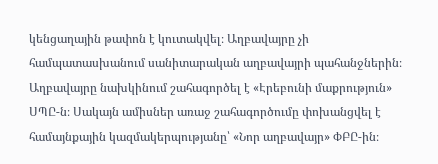կենցաղային թափոն է կուտակվել։ Աղբավայրը չի համպատասխանում սանիտարական աղբավայրի պահանջներին։
Աղբավայրը նախկինում շահագործել է «Էրեբունի մաքրություն» ՍՊԸ-ն։ Սակայն ամիսներ առաջ շահագործումը փոխանցվել է համայնքային կազմակերպությանը՝ «Նոր աղբավայր» ՓԲԸ-ին։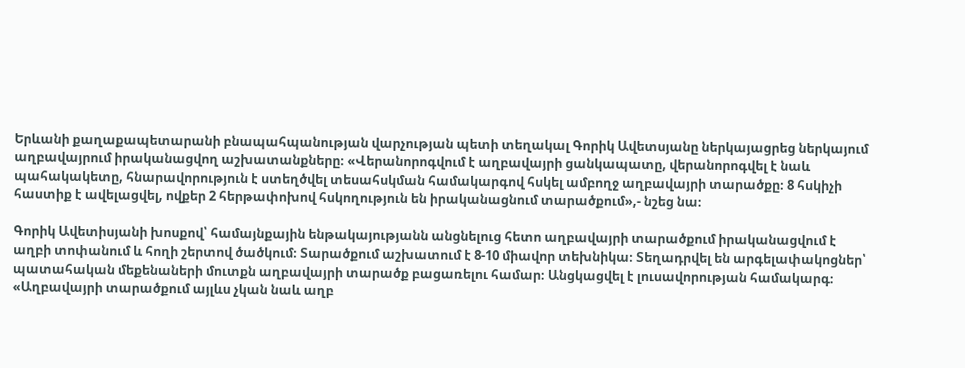Երևանի քաղաքապետարանի բնապահպանության վարչության պետի տեղակալ Գորիկ Ավետսյանը ներկայացրեց ներկայում աղբավայրում իրականացվող աշխատանքները։ «Վերանորոգվում է աղբավայրի ցանկապատը, վերանորոգվել է նաև պահակակետը, հնարավորություն է ստեղծվել տեսահսկման համակարգով հսկել ամբողջ աղբավայրի տարածքը։ 8 հսկիչի հաստիք է ավելացվել, ովքեր 2 հերթափոխով հսկողություն են իրականացնում տարածքում»,- նշեց նա։

Գորիկ Ավետիսյանի խոսքով՝ համայնքային ենթակայությանն անցնելուց հետո աղբավայրի տարածքում իրականացվում է աղբի տոփանում և հողի շերտով ծածկում։ Տարածքում աշխատում է 8-10 միավոր տեխնիկա։ Տեղադրվել են արգելափակոցներ՝ պատահական մեքենաների մուտքն աղբավայրի տարածք բացառելու համար։ Անցկացվել է լուսավորության համակարգ։ «Աղբավայրի տարածքում այլևս չկան նաև աղբ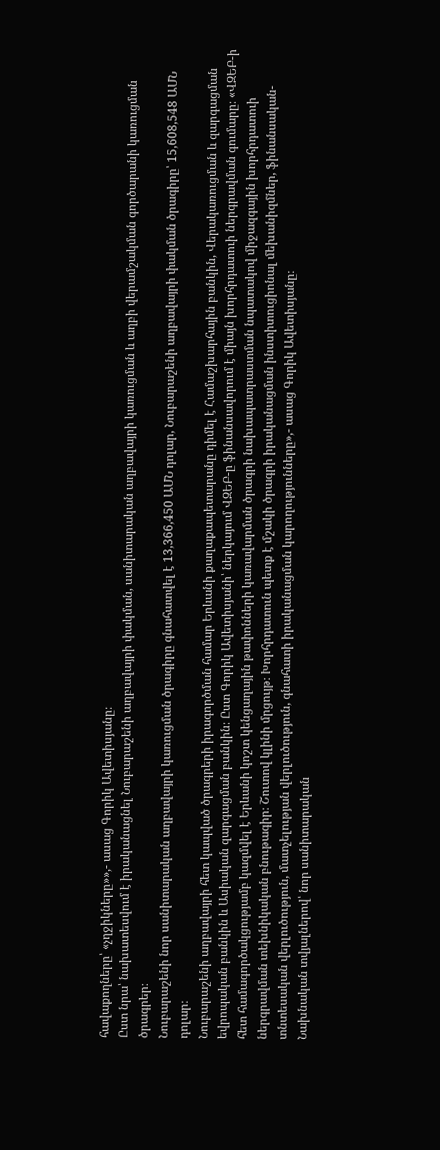հավաքողները՝ «չղջիկները»»,- ասաց Գորիկ Ավետիսյանը։
Ըստ նրա՝ նախատեսվում է իրականացնել Նուբարաշենի աղբավայրի փակման, սանիտարական աղբավայրի կառուցման և աղբի վերամշակման գործարանի կառուցման ծրագրեր։
Նուբարաշենի նոր սանիտարական աղբավայրի կառուցման ծրագիրը գնահատվել է 13,366,450 ԱՄՆ դոլար, Նուբարաշենի աղբավայրի փակման ծրագիրը՝ 15,608,548 ԱՄՆ դոլար։
Նուբարաշենի աղբավայրի հետ կապված ծրագրերի իրագործման համար Երևանի քաղաքապետարանը դիմել է Համաշխարհային բանկին, Վերակառուցման և զարգացման եվրոպական բանկին և Ասիական զարգացման բանկին։ Ըստ Գորիկ Ավետիսյանի՝ ներկայում ՎԶԵԲ-ը ֆինանսավորում է միայն խորհրդատուի ներգրավման գումարը։ «ՎԶԵԲ-ի հետ համագործակցությամբ կազմվել է Երևանի կոշտ կենցաղային թափոնների կառավարման ծրագրի նախապատրաստման նպատակով միջազգային խորհրդատուի ներգրավման տեխնիկական բնութագիր։ Շուտով կլինի մրցույթ։ Խորհրդատուն պետք է մշակի ծրագրի իրականացման ինստիտուցիոնալ մեխանիզմներ, ֆինանսական-տնտեսական վերլուծություն, մատչելության վերլուծություն, գնահատի իրականացման կարողությունները»,- ասաց Գորիկ Ավետիսյանը։
Նախնական տվյալներով՝ նոր սանիտարական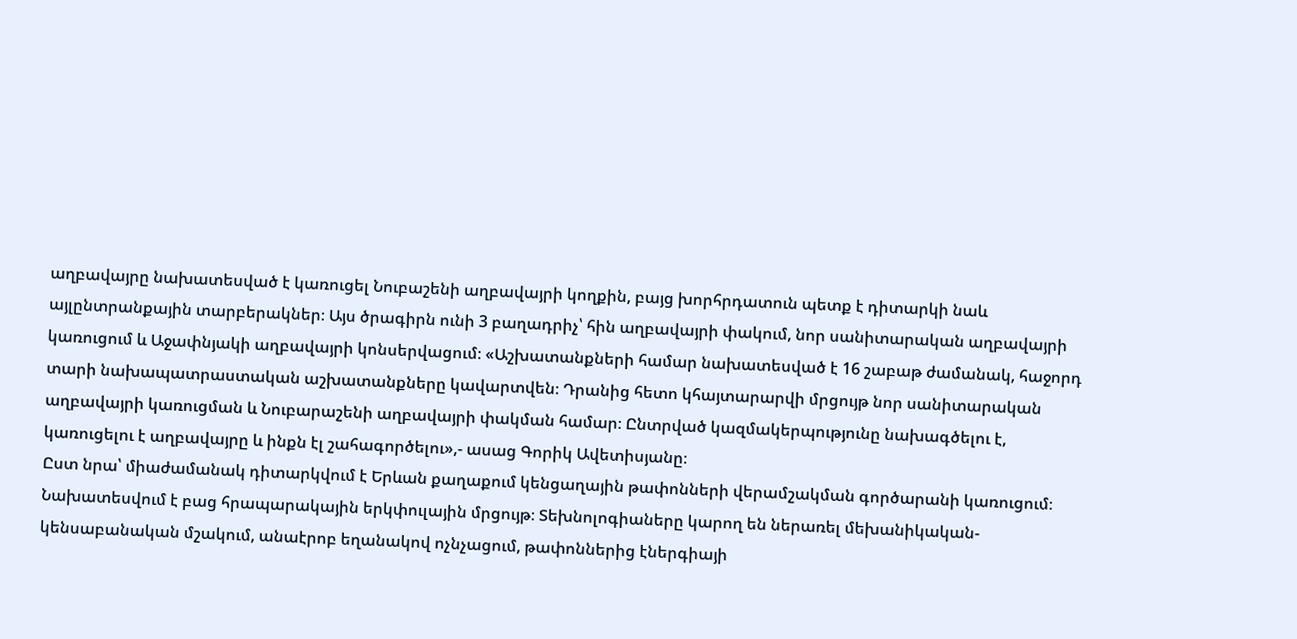աղբավայրը նախատեսված է կառուցել Նուբաշենի աղբավայրի կողքին, բայց խորհրդատուն պետք է դիտարկի նաև այլընտրանքային տարբերակներ։ Այս ծրագիրն ունի 3 բաղադրիչ՝ հին աղբավայրի փակում, նոր սանիտարական աղբավայրի կառուցում և Աջափնյակի աղբավայրի կոնսերվացում։ «Աշխատանքների համար նախատեսված է 16 շաբաթ ժամանակ, հաջորդ տարի նախապատրաստական աշխատանքները կավարտվեն։ Դրանից հետո կհայտարարվի մրցույթ նոր սանիտարական աղբավայրի կառուցման և Նուբարաշենի աղբավայրի փակման համար։ Ընտրված կազմակերպությունը նախագծելու է, կառուցելու է աղբավայրը և ինքն էլ շահագործելու»,- ասաց Գորիկ Ավետիսյանը։
Ըստ նրա՝ միաժամանակ դիտարկվում է Երևան քաղաքում կենցաղային թափոնների վերամշակման գործարանի կառուցում։ Նախատեսվում է բաց հրապարակային երկփուլային մրցույթ։ Տեխնոլոգիաները կարող են ներառել մեխանիկական-կենսաբանական մշակում, անաէրոբ եղանակով ոչնչացում, թափոններից էներգիայի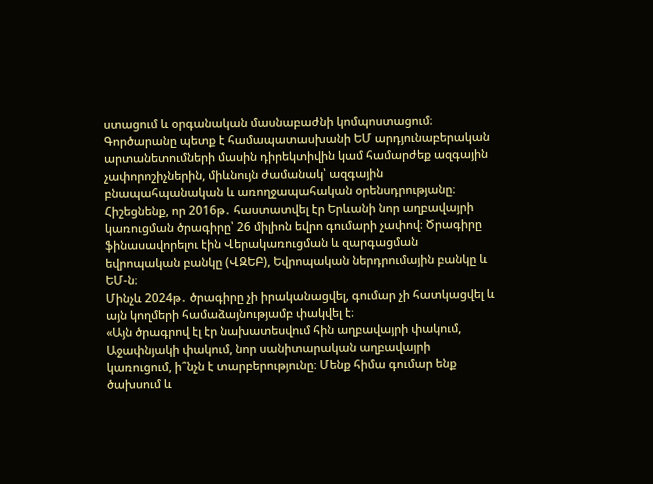ստացում և օրգանական մասնաբաժնի կոմպոստացում։ Գործարանը պետք է համապատասխանի ԵՄ արդյունաբերական արտանետումների մասին դիրեկտիվին կամ համարժեք ազգային չափորոշիչներին, միևնույն ժամանակ՝ ազգային բնապահպանական և առողջապահական օրենսդրությանը։
Հիշեցնենք, որ 2016թ․ հաստատվել էր Երևանի նոր աղբավայրի կառուցման ծրագիրը՝ 26 միլիոն եվրո գումարի չափով։ Ծրագիրը ֆինասավորելու էին Վերակառուցման և զարգացման եվրոպական բանկը (ՎԶԵԲ), Եվրոպական ներդրումային բանկը և ԵՄ-ն։
Մինչև 2024թ․ ծրագիրը չի իրականացվել, գումար չի հատկացվել և այն կողմերի համաձայնությամբ փակվել է։
«Այն ծրագրով էլ էր նախատեսվում հին աղբավայրի փակում, Աջափնյակի փակում, նոր սանիտարական աղբավայրի կառուցում, ի՞նչն է տարբերությունը։ Մենք հիմա գումար ենք ծախսում և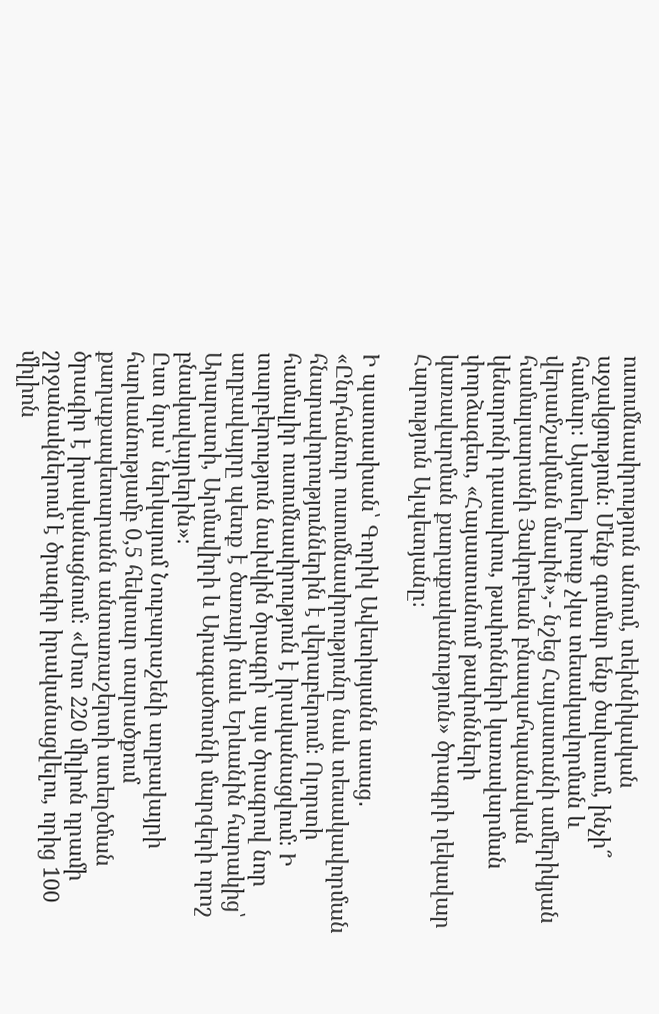ուսումնասիրություն անում, տեխնիկական աջակցություն։ Մենք գումար ենք ծախսում, ինչի՞ համար։ Այստեղ խոսք չկա տեսակավորման և վերամշակման մասին»,- նշեց Հայաստանի ամերիկյան համալսարանի Յակոբեան բնապահպանական կենտրոնի դասախոս, թափոնների կառավարման փորձագետ, «Հայաստանում թափոնների կառավարման քաղաքականություն» ծրագրի ղեկավար Հարություն Ալպետյանը։

Ի պատասխան՝ Գորիկ Ավետիսյանն ասաց․ «Ընդհանուր ուսումնասիրությունը նաև տեսակավորման հնարավորություններին է վերաբերում։ Ոլորտի համալիր ուսումնասիրություն է իրականացվում։ Ի տարբերություն նախկին ծրագրի՝ այս ծրագրով նոր աղբավայրը պետք է ծառայի նաև Երևանին հարակից՝ Արարատի, Արմավիրի և Արագածոտնի մարզերի որոշ բնակավայրերին»։
Ըստ նրա՝ ներկայում Նուբարաշենի աղբավայրի հարևանությամբ 0,5 հեկտար տարածքում քաղաքապետարանն անտառաշերտի ստեղծման ծրագիր է իրականացնում։ «Մոտ 220 միլիոն դրամի շրջանակներում է ծրագիր իրականացվելու, որից 100 միլիոն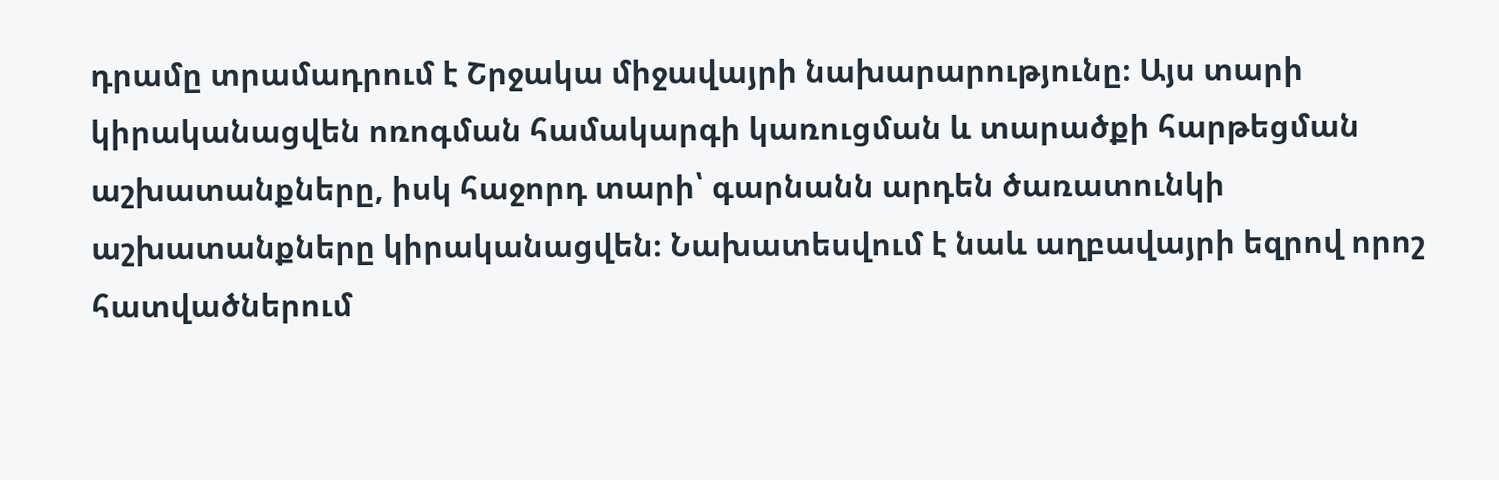դրամը տրամադրում է Շրջակա միջավայրի նախարարությունը։ Այս տարի կիրականացվեն ոռոգման համակարգի կառուցման և տարածքի հարթեցման աշխատանքները, իսկ հաջորդ տարի՝ գարնանն արդեն ծառատունկի աշխատանքները կիրականացվեն։ Նախատեսվում է նաև աղբավայրի եզրով որոշ հատվածներում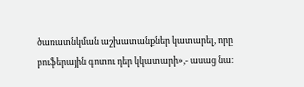ծառատնկման աշխատանքներ կատարել, որը բուֆերային գոտու դեր կկատարի»,- ասաց նա։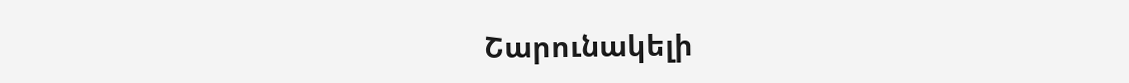Շարունակելի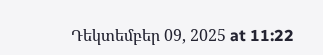Դեկտեմբեր 09, 2025 at 11:22